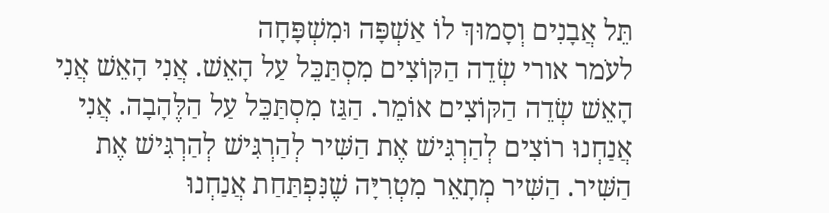תֵּל אֲבָנִים וְסָמוּךְ לוֹ אַשְׁפָּה וּמִשְׁפָּחָה
לעֹמר אורי שְׂדֵה הַקּוֹצִים מִסְתַּכֵּל עַל הָאֵשׁ. אֲנִי הָאֵשׁ אֲנִי הָאֵשׁ שְׂדֵה הַקּוֹצִים אוֹמֵר. הַגַּז מִסְתַּכֵּל עַל הַלֶּהָבָה. אֲנִי
אֲנַחְנוּ רוֹצִים לְהַרְגִּישׁ אֶת הַשִּׁיר לְהַרְגִּישׁ לְהַרְגִּישׁ אֶת הַשִּׁיר. הַשִּׁיר מְתָאֵר מִטְרִיָּה שֶׁנִּפְתַּחַת אֲנַחְנוּ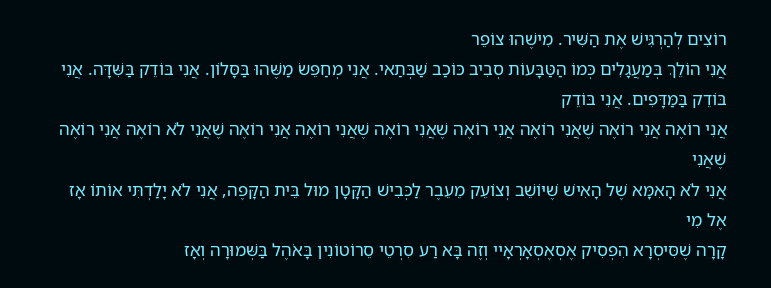רוֹצִים לְהַרְגִּישׁ אֶת הַשִּׁיר. מִישֶׁהוּ צוֹפֵר
אֲנִי הוֹלֵךְ בְּמַעֲגָלִים כְּמוֹ הַטַּבָּעוֹת סְבִיב כּוֹכַב שַׁבְּתַאי. אֲנִי מְחַפֵּשׂ מַשֶּׁהוּ בַּסָּלוֹן. אֲנִי בּוֹדֵק בַּשִּׁדָּה. אֲנִי בּוֹדֵק בַּמַּדָּפִים. אֲנִי בּוֹדֵק
אֲנִי רוֹאֶה אֲנִי רוֹאֶה שֶׁאֲנִי רוֹאֶה אֲנִי רוֹאֶה שֶׁאֲנִי רוֹאֶה שֶׁאֲנִי רוֹאֶה אֲנִי רוֹאֶה שֶׁאֲנִי לֹא רוֹאֶה אֲנִי רוֹאֶה שֶׁאֲנִי
אֲנִי לֹא הָאִמָּא שֶׁל הָאִישׁ שֶׁיּוֹשֵׁב וְצוֹעֵק מֵעֵבֶר לַכְּבִישׁ הַקָּטָן מוּל בֵּית הַקָּפֶה, אֲנִי לֹא יָלַדְתִּי אוֹתוֹ אָז אֶל מִי
קָרָה שֶׁסִּיסְרָא הִפְסִיק אֶסְאֶסְאָרְאָיי וְזֶה בָּא רַע סִרְטֵי סֵרוֹטוֹנִין בָּאֹהֶל בַּשְּׁמוּרָה וְאָז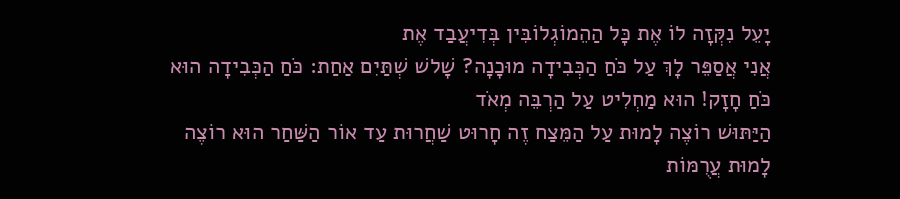יָעֵל נִקְּזָה לוֹ אֶת כָּל הַהֵמוֹגְלוֹבִּין בְּדִיעֲבַד אֶת
אֲנִי אֲסַפֵּר לָךְ עַל כֹּחַ הַכְּבִידָה מוּכָנָה? שָׁלשׁ שְׁתַּיִם אַחַת: כֹּחַ הַכְּבִידָה הוּא כֹּחַ חָזָק! הוּא מַחְלִיט עַל הַרְבֵּה מְאֹד
הַיַּתּוּשׁ רוֹצֶה לָמוּת עַל הַמֵּצַח זֶה חָרוּט שַׁחֲרוּת עַד אוֹר הַשַּׁחַר הוּא רוֹצֶה לָמוּת עֲרֻמּוֹת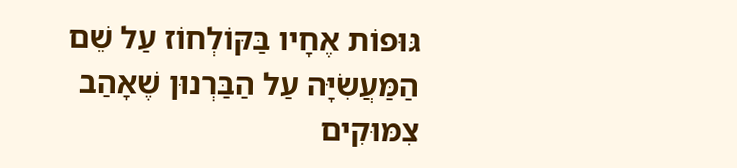גּוּפוֹת אֶחָיו בַּקּוֹלְחוֹז עַל שֵׁם
הַמַּעֲשִׂיָּה עַל הַבַּרְנוּן שֶׁאָהַב צִמּוּקִים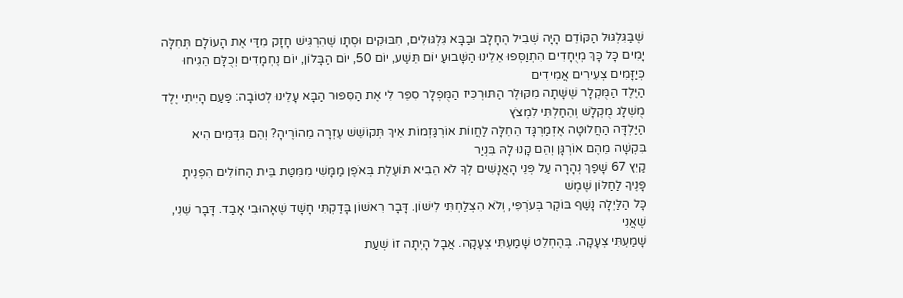שֶׁבַּגִּלְגּוּל הַקּוֹדֵם הָיָה שְׁבִיל הֶחָלָב וּבַבָּא גִּלְגּוּלִים, חִבּוּקִים וּסְתָו שֶׁהִרְגִּישׁ חָזָק מִדַּי אֶת הָעוֹלָם תְּחִלָּה
יָמִים כָּל כָּךְ מְיֻחָדִים הִתְוַסְּפוּ אֵלֵינוּ הַשָּׁבוּעַ יוֹם תֵּשַׁע, יוֹם 50, יוֹם הַבָּלוֹן, יוֹם נֶחְמָדִים וְכֻלָּם הֵגִיחוּ כְּיַזָּמִים צְעִירִים אֲמִידִים
הַיֶּלֶד הַמֻּקְלָר שֶׁשָּׁתָה מִקּוּלֶר הַתּוּרְכִּיז הַמֻּפְלָר סִפֵּר לִי אֶת הַסִּפּוּר הַבָּא עָלֵינוּ לְטוֹבָה: פַּעַם הָיִיתִי יֶלֶד מֻשְׁלָג מֻקְלָשׁ וְהֵחַלְתִּי לִמְצֹץ
הַיַּלְדָּה הַחֲלוּטָה אֶזְמַרְגָּד הֵחֵלָּה לַחֲווֹת אוֹרְגַּזְמוֹת אֵיךְ תְּקוֹשֵׁשׁ עֶזְרָה מֵהוֹרֶיהָ? וְהֵם גִּדְּמִים הִיא בִּקְשָׁה מֵהֶם אוֹרְגָּן וְהֵם קָנוּ לָהּ בִּנְיַר
קַיִץ 67 שָׁפַךְ נְהָרָה עַל פְּנֵי הָאֲנָשִׁים לְךָ לֹא הֵבִיא תּוֹעֶלֶת בְּאֹפֶן מַמָּשִׁי מִמִּטַּת בֵּית הַחוֹלִים הִפְנֵיתָ פָּנֶיךָ לַחַלּוֹן שֶׁמֶשׁ
כָּל הַלַּיְלָה נָשַׁף בּוֹקֶר בְּעֹרְפִּי, וְלֹא הִצְלַחְתִּי לִישׁוֹן. דָּבָר רִאשׁוֹן בָּדַקְתִּי חָשָׁד שֶׁאָהוּבִי אָבַד. דָּבָר שֵׁנִי, שֶׁאֲנִי
שָׁמַעְתִּי צְעָקָה. בְּהֶחְלֵט שָׁמַעְתִּי צְעָקָה. אֲבָל הָיְתָה זוֹ שְׁעַת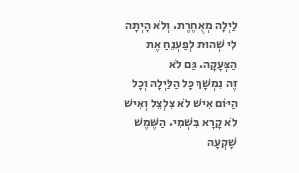לַיְלָה מְאֻחֶרֶת. וְלֹא הָיְתָה לִי שְׁהוּת לְפַעְנֵחַ אֶת הַצְּעָקָה. גַּם לֹא
זֶה נִמְשָׁךְ כָּל הַלַּיְלָה וְכָל הַיּוֹם אִישׁ לֹא צִלְצֵל וְאִישׁ לֹא קָרָא בִּשְׁמִי. הַשֶּׁמֶשׁ שָׁקְעָה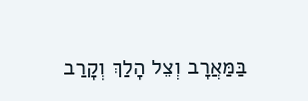בַּמַּאֲרָב וְצֵל הָלַךְ וְקָרַב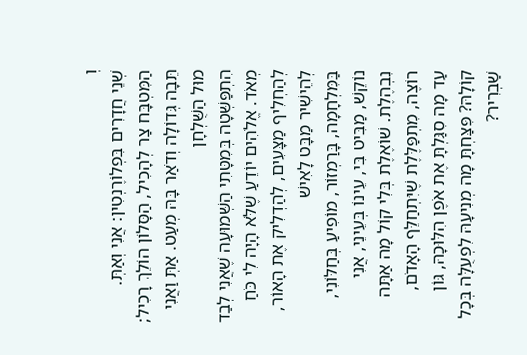וְ
שְׁנֵי חֲדָרִים בִּפְלוֹרֶנְטִין: אֲנִי וְאַתְּ. הַמִּטְבָּח צַר לְהָכִיל, הַסָּלוֹן הוֹלֵךְ רָכִיל; תֵּבָה גְּדוֹלָה וְדֹאַר בָּהּ מְעַט. אַתְּ וַאֲנִי מוּל הַשֻּׁלְחָן
הִתְפַּשְּׁטָה בְּמִטָּתִי הַשְּׁמוּעָה שֶׁאֲנִי לְבַד מְאֹד. אֱלֹהִים יוֹדֵעַ שֶׁלֹּא הָיָה לִי כֹּחַ לְהַחְלִיף מַצָּעִים, לְהַדְלִיק אֶת הָאוֹר, לְהֵישִׁיר מַבָּט לָאִישׁ
בַּמִּלְחָמָה, בָּרַמְזוֹר, מוֹפִיעַ בְּחַלּוֹנִי, נוֹקֵשׁ, מַבִּיט בִּי, עֵינוֹ בְּעֵינֵי, אֲנִי נִבְהֶלֶת. שׁוֹאֶלֶת בְּלִי קוֹל מָה אַתָּה רוֹצֶה, מִתְפַּלֶּלֶת שֶׁיִּתְחַלֵּף הָאָדֹם,
עַד מָה סִגַּלְתָּ אֶת אֹפֶן הִלּוּכָהּ, גּוֹן קוֹלָהּ? פִּצַּחְתָּ מָה מְנִיעָהּ לִפְעֻלָּה בְּכָל שַׁבְרִיר?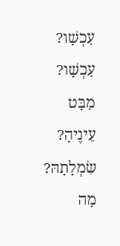עַכְשָׁו? עַכְשָׁו? מַבָּט עֵינֶיהָ? שִׂמְלָתָהּ? מָה